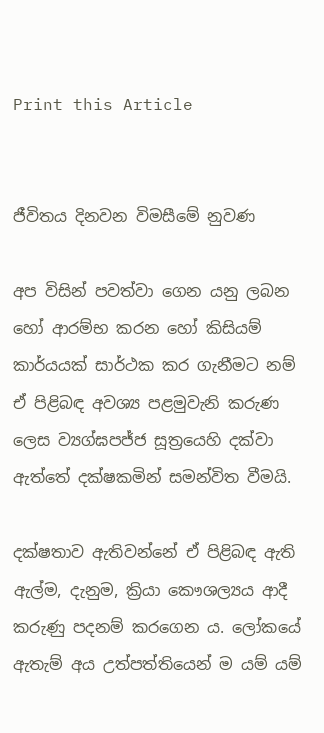Print this Article


ජීවිතය දිනවන විමසීමේ නුවණ

අප විසින් පවත්වා ගෙන යනු ලබන හෝ ආරම්භ කරන හෝ කිසියම් කාර්යයක් සාර්ථක කර ගැනීමට නම් ඒ පිළිබඳ අවශ්‍ය පළමුවැනි කරුණ ලෙස ව්‍යග්ඝපජ්ජ සූත්‍රයෙහි දක්වා ඇත්තේ දක්ෂකමින් සමන්විත වීමයි.

දක්ෂතාව ඇතිවන්නේ ඒ පිළිබඳ ඇති ඇල්ම, දැනුම, ක්‍රියා කෞශල්‍යය ආදී කරුණු පදනම් කරගෙන ය. ලෝකයේ ඇතැම් අය උත්පත්තියෙන් ම යම් යම්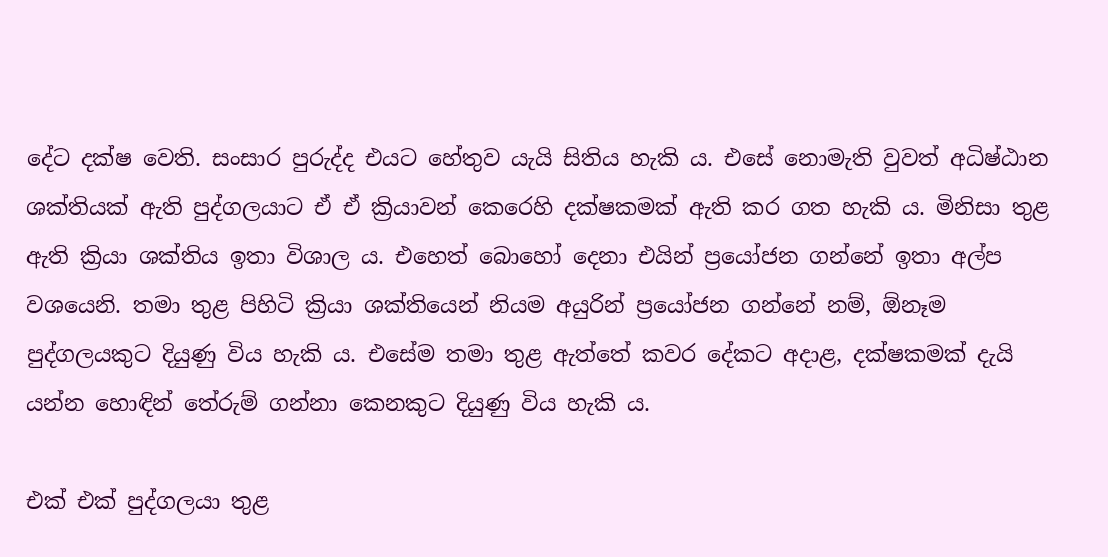දේට දක්ෂ වෙති. සංසාර පුරුද්ද එයට හේතුව යැයි සිතිය හැකි ය. එසේ නොමැති වුවත් අධිෂ්ඨාන ශක්තියක් ඇති පුද්ගලයාට ඒ ඒ ක්‍රියාවන් කෙරෙහි දක්ෂකමක් ඇති කර ගත හැකි ය. මිනිසා තුළ ඇති ක්‍රියා ශක්තිය ඉතා විශාල ය. එහෙත් බොහෝ දෙනා එයින් ප්‍රයෝජන ගන්නේ ඉතා අල්ප වශයෙනි. තමා තුළ පිහිටි ක්‍රියා ශක්තියෙන් නියම අයුරින් ප්‍රයෝජන ගන්නේ නම්, ඕනෑම පුද්ගලයකුට දියුණු විය හැකි ය. එසේම තමා තුළ ඇත්තේ කවර දේකට අදාළ, දක්ෂකමක් දැයි යන්න හොඳින් තේරුම් ගන්නා කෙනකුට දියුණු විය හැකි ය.

එක් එක් පුද්ගලයා තුළ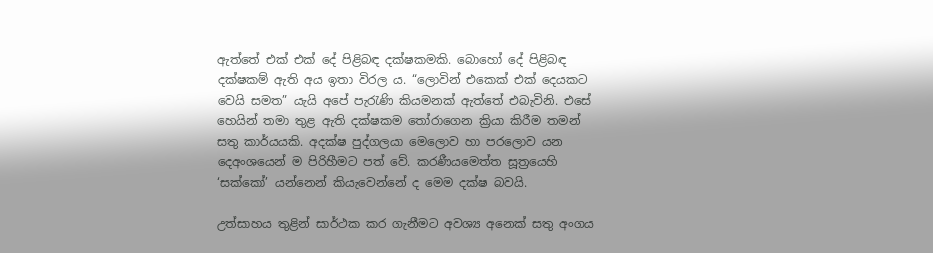ඇත්තේ එක් එක් දේ පිළිබඳ දක්ෂකමකි. බොහෝ දේ පිළිබඳ දක්ෂකම් ඇති අය ඉතා විරල ය. “ලොවින් එකෙක් එක් දෙයකට වෙයි සමත” යැයි අපේ පැරැණි කියමනක් ඇත්තේ එබැවිනි. එසේ හෙයින් තමා තුළ ඇති දක්ෂකම තෝරාගෙන ක්‍රියා කිරීම තමන් සතු කාර්යයකි. අදක්ෂ පුද්ගලයා මෙලොව හා පරලොව යන දෙඅංශයෙන් ම පිරිහීමට පත් වේ. කරණීයමෙත්ත සූත්‍රයෙහි ‘සක්කෝ’ යන්නෙන් කියැවෙන්නේ ද මෙම දක්ෂ බවයි.

උත්සාහය තුළින් සාර්ථක කර ගැනීමට අවශ්‍ය අනෙක් සතු අංගය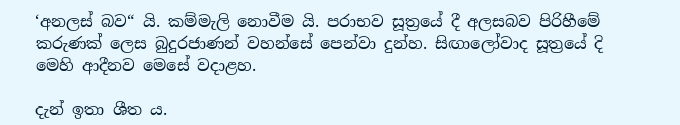‘අනලස් බව“ යි. කම්මැලි නොවීම යි. පරාභව සූත්‍රයේ දී අලසබව පිරිහීමේ කරුණක් ලෙස බුදුරජාණන් වහන්සේ පෙන්වා දුන්හ. සිඟාලෝවාද සූත්‍රයේ දි මෙහි ආදීනව මෙසේ වදාළහ.

දැන් ඉතා ශීත ය.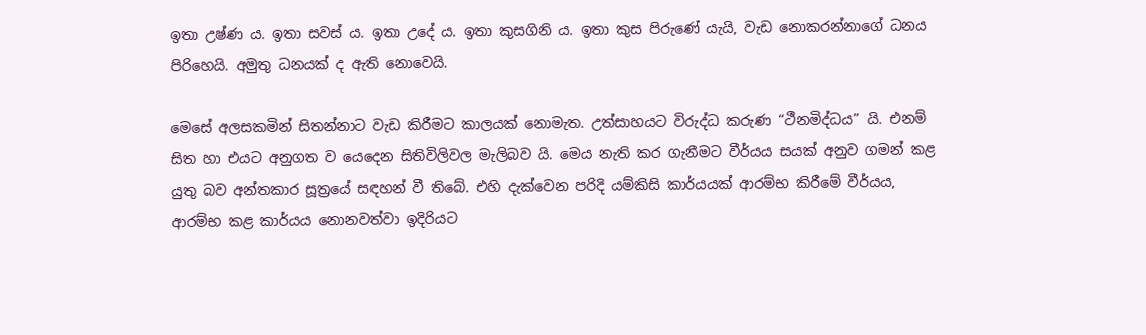ඉතා උෂ්ණ ය. ඉතා සවස් ය. ඉතා උදේ ය. ඉතා කුසගිනි ය. ඉතා කුස පිරුණේ යැයි, වැඩ නොකරන්නාගේ ධනය පිරිහෙයි. අමුතු ධනයක් ද ඇති නොවෙයි.

මෙසේ අලසකමින් සිතන්නාට වැඩ කිරීමට කාලයක් නොමැත. උත්සාහයට විරුද්ධ කරුණ “ථීනමිද්ධය” යි. එනම් සිත හා එයට අනුගත ව යෙදෙන සිතිවිලිවල මැලිබව යි. මෙය නැති කර ගැනීමට වීර්යය සයක් අනුව ගමන් කළ යුතු බව අන්තකාර සූත්‍රයේ සඳහන් වී තිබේ. එහි දැක්වෙන පරිදි යම්කිසි කාර්යයක් ආරම්භ කිරීමේ වීර්යය, ආරම්භ කළ කාර්යය නොනවත්වා ඉදිරියට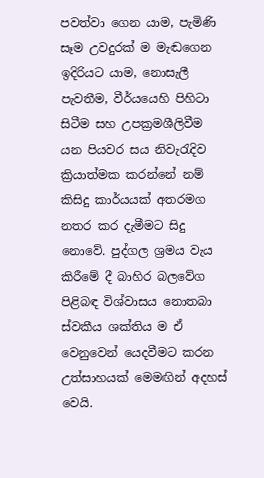පවත්වා ගෙන යාම, පැමිණි සෑම උවදුරක් ම මැඬගෙන ඉදිරියට යාම, නොසැලී පැවතීම, වීර්යයෙහි පිහිටා සිටීම සහ උපක්‍රමශීලිවීම යන පියවර සය නිවැරැදිව ක්‍රියාත්මක කරන්නේ නම් කිසිදු කාර්යයක් අතරමග නතර කර දැමීමට සිදු නොවේ. පුද්ගල ශ්‍රමය වැය කිරීමේ දී බාහිර බලවේග පිළිබඳ විශ්වාසය නොතබා ස්වකීය ශක්තිය ම ඒ වෙනුවෙන් යෙදවීමට කරන උත්සාහයක් මෙමඟින් අදහස් වෙයි.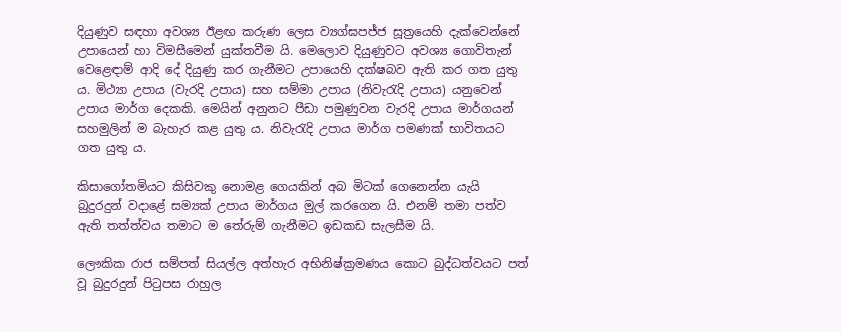දියුණුව සඳහා අවශ්‍ය ඊළඟ කරුණ ලෙස ව්‍යග්ඝපජ්ජ සූත්‍රයෙහි දැක්වෙන්නේ උපායෙන් හා විමසීමෙන් යුක්තවීම යි. මෙලොව දියුණුවට අවශ්‍ය ගොවිතැන් වෙළෙඳාම් ආදි දේ දියුණු කර ගැනීමට උපායෙහි දක්ෂබව ඇති කර ගත යුතු ය. මිථ්‍යා උපාය (වැරදි උපාය) සහ සම්මා උපාය (නිවැරැදි උපාය) යනුවෙන් උපාය මාර්ග දෙකකි. මෙයින් අනුනට පීඩා පමුණුවන වැරදි උපාය මාර්ගයන් සහමුලින් ම බැහැර කළ යුතු ය. නිවැරැදි උපාය මාර්ග පමණක් භාවිතයට ගත යුතු ය.

කිසාගෝතමියට කිසිවකු නොමළ ගෙයකින් අබ මිටක් ගෙනෙන්න යැයි බුදුරදුන් වදාළේ සම්‍යක් උපාය මාර්ගය මුල් කරගෙන යි. එනම් තමා පත්ව ඇති තත්ත්වය තමාට ම තේරුම් ගැනීමට ඉඩකඩ සැලසීම යි.

ලෞකික රාජ සම්පත් සියල්ල අත්හැර අභිනිෂ්ක්‍රමණය කොට බුද්ධත්වයට පත් වූ බුදුරදුන් පිටුපස රාහුල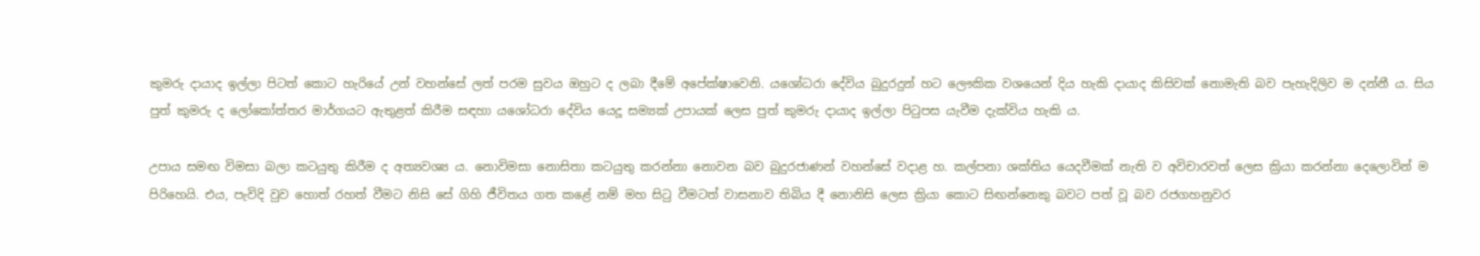කුමරු දායාද ඉල්ලා පිටත් කොට හැරියේ උන් වහන්සේ ලත් පරම සුවය ඔහුට ද ලබා දීමේ අපේක්ෂාවෙනි. යශෝධරා දේවිය බුදුරදුන් හට ලෞකික වශයෙන් දිය හැකි දායාද කිසිවක් නොමැති බව පැහැදිලිව ම දන්නී ය. සිය පුත් කුමරු ද ලෝකෝත්තර මාර්ගයට ඇතුළත් කිරීම සඳහා යශෝධරා දේවිය යෙදූ සම්‍යක් උපායක් ලෙස පුත් කුමරු දායාද ඉල්ලා පිටුපස යැවීම දැක්විය හැකි ය.

උපාය සමඟ විමසා බලා කටයුතු කිරීම ද අත්‍යවශ්‍ය ය. නොවිමසා නොසිතා කටයුතු කරන්නා නොවන බව බුදුරජාණන් වහන්සේ වදාළ හ. කල්පනා ශක්තිය යෙදවීමක් නැති ව අවිචාරවත් ලෙස ක්‍රියා කරන්නා දෙලොවින් ම පිරිහෙයි. එය, පැවිදි වුව හොත් රහත් වීමට නිසි සේ ගිහි ජීවිතය ගත කළේ නම් මහ සිටු වීමටත් වාසනාව තිබිය දී නොනිසි ලෙස ක්‍රියා කොට සිඟන්නෙකු බවට පත් වූ බව රජගහනුවර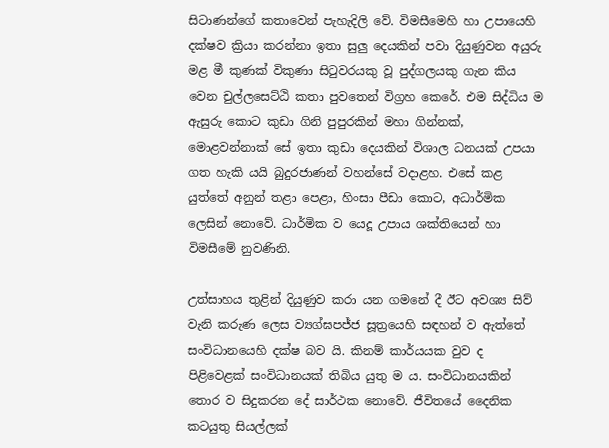සිටාණන්ගේ කතාවෙන් පැහැදිලි වේ. විමසීමෙහි හා උපායෙහි දක්ෂව ක්‍රියා කරන්නා ඉතා සුලු දෙයකින් පවා දියුණුවන අයුරු මළ මී කුණක් විකුණා සිටුවරයකු වූ පුද්ගලයකු ගැන කිය වෙන චුල්ලසෙට්ඨි කතා පුවතෙන් විග්‍රහ කෙරේ. එම සිද්ධිය ම ඇසුරු කොට කුඩා ගිනි පුපුරකින් මහා ගින්නක්, මොළවන්නාක් සේ ඉතා කුඩා දෙයකින් විශාල ධනයක් උපයා ගත හැකි යයි බුදුරජාණන් වහන්සේ වදාළහ. එසේ කළ යුත්තේ අනුන් තළා පෙළා, හිංසා පීඩා කොට, අධාර්මික ලෙසින් නොවේ. ධාර්මික ව යෙදූ උපාය ශක්තියෙන් හා විමසීමේ නුවණිනි.

උත්සාහය තුළින් දියුණුව කරා යන ගමනේ දී ඊට අවශ්‍ය සිව් වැනි කරුණ ලෙස ව්‍යග්ඝපජ්ජ සූත්‍රයෙහි සඳහන් ව ඇත්තේ සංවිධානයෙහි දක්ෂ බව යි. කිනම් කාර්යයක වුව ද පිළිවෙළක් සංවිධානයක් තිබිය යුතු ම ය. සංවිධානයකින් තොර ව සිදුකරන දේ සාර්ථක නොවේ. ජීවිතයේ දෛනික කටයුතු සියල්ලක්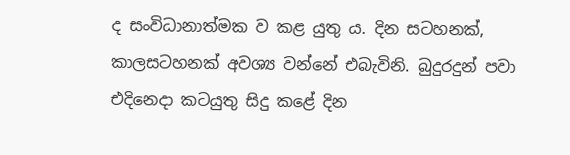ද සංවිධානාත්මක ව කළ යුතු ය. දින සටහනක්, කාලසටහනක් අවශ්‍ය වන්නේ එබැවිනි. බුදුරදුන් පවා එදිනෙදා කටයුතු සිදු කළේ දින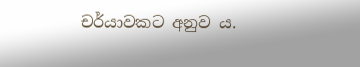චර්යාවකට අනුව ය.